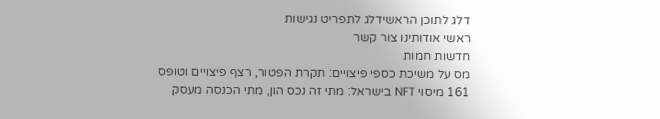דלג לתוכן הראשידלג לתפריט נגישות
ראשי אודותינו צור קשר
חדשות חמות
מס על משיכת כספי פיצויים: תקרת הפטור, רצף פיצויים וטופס 161 מיסוי NFT בישראל: מתי זה נכס הון, מתי הכנסה מעסק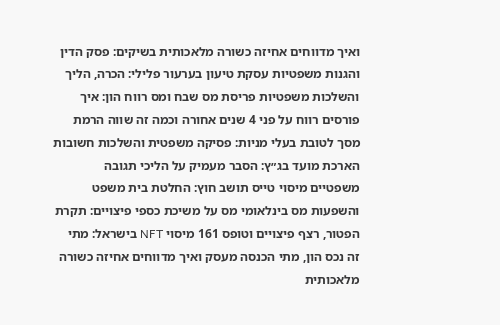ואיך מדווחים אחיזה כשורה מלאכותית בשיקים: פסק הדין והגנות משפטיות עסקת טיעון בערעור פלילי: הכרה, הליך והשלכות משפטיות פריסת מס שבח ומס רווח הון: איך פורסים רווח על פני 4 שנים אחורה וכמה זה שווה הרמת מסך לטובת בעלי מניות: פסיקה משפטית והשלכות חשובות הארכת מועד בג״ץ: הסבר מעמיק על הליכי תגובה משפטיים מיסוי טייס תושב חוץ: החלטת בית משפט והשפעות מס בינלאומי מס על משיכת כספי פיצויים: תקרת הפטור, רצף פיצויים וטופס 161 מיסוי NFT בישראל: מתי זה נכס הון, מתי הכנסה מעסק ואיך מדווחים אחיזה כשורה מלאכותית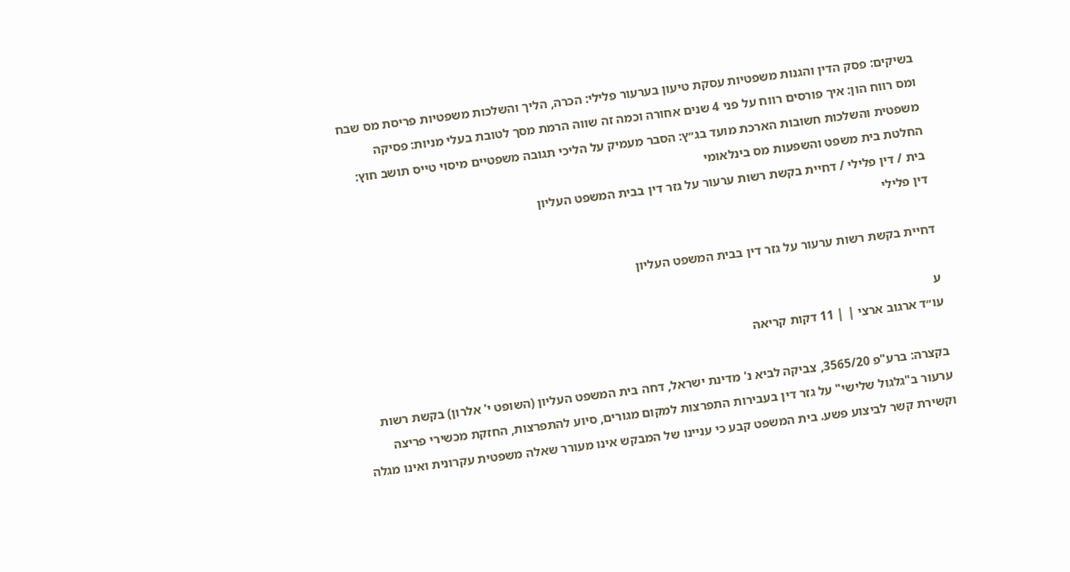בשיקים: פסק הדין והגנות משפטיות עסקת טיעון בערעור פלילי: הכרה, הליך והשלכות משפטיות פריסת מס שבח ומס רווח הון: איך פורסים רווח על פני 4 שנים אחורה וכמה זה שווה הרמת מסך לטובת בעלי מניות: פסיקה משפטית והשלכות חשובות הארכת מועד בג״ץ: הסבר מעמיק על הליכי תגובה משפטיים מיסוי טייס תושב חוץ: החלטת בית משפט והשפעות מס בינלאומי
בית / דין פלילי / דחיית בקשת רשות ערעור על גזר דין בבית המשפט העליון
דין פלילי

דחיית בקשת רשות ערעור על גזר דין בבית המשפט העליון

ע
עו״ד ארגוב ארצי | | 11 דקות קריאה

בקצרה: ברע"פ 3565/20, צביקה לביא נ' מדינת ישראל, דחה בית המשפט העליון (השופט י' אלרון) בקשת רשות ערעור ב"גלגול שלישי" על גזר דין בעבירות התפרצות למקום מגורים, סיוע להתפרצות, החזקת מכשירי פריצה וקשירת קשר לביצוע פשע. בית המשפט קבע כי עניינו של המבקש אינו מעורר שאלה משפטית עקרונית ואינו מגלה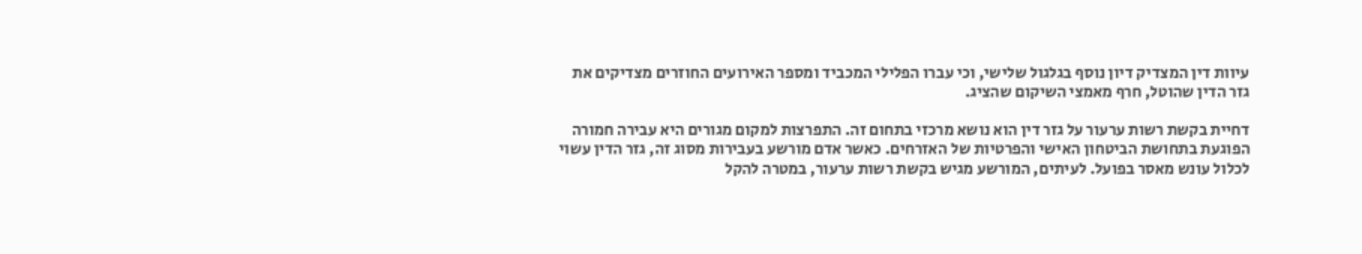עיוות דין המצדיק דיון נוסף בגלגול שלישי, וכי עברו הפלילי המכביד ומספר האירועים החוזרים מצדיקים את גזר הדין שהוטל, חרף מאמצי השיקום שהציג.

דחיית בקשת רשות ערעור על גזר דין הוא נושא מרכזי בתחום זה. התפרצות למקום מגורים היא עבירה חמורה הפוגעת בתחושת הביטחון האישי והפרטיות של האזרחים. כאשר אדם מורשע בעבירות מסוג זה, גזר הדין עשוי לכלול עונש מאסר בפועל. לעיתים, המורשע מגיש בקשת רשות ערעור, במטרה להקל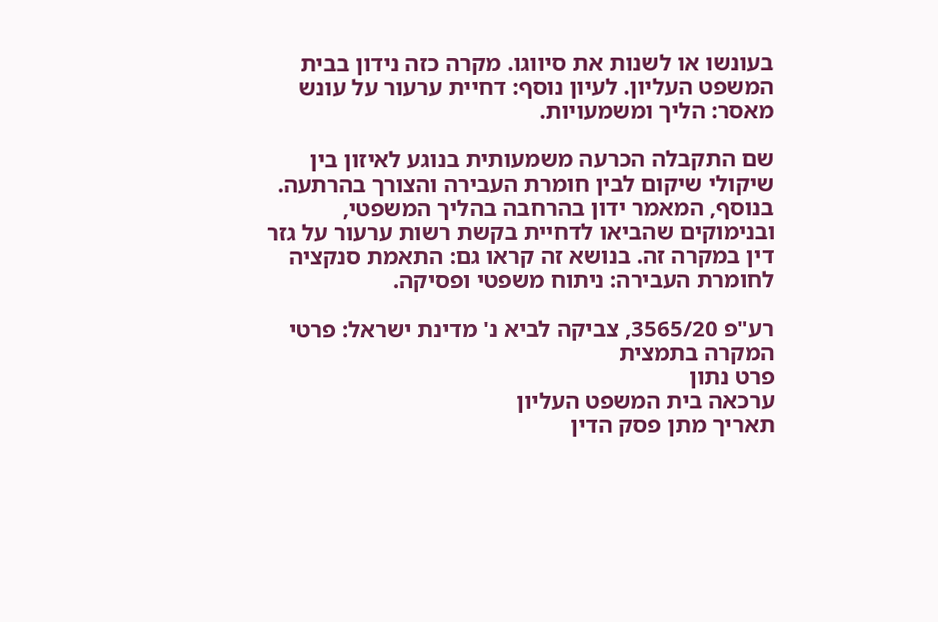בעונשו או לשנות את סיווגו. מקרה כזה נידון בבית המשפט העליון. לעיון נוסף: דחיית ערעור על עונש מאסר: הליך ומשמעויות.

שם התקבלה הכרעה משמעותית בנוגע לאיזון בין שיקולי שיקום לבין חומרת העבירה והצורך בהרתעה. בנוסף, המאמר ידון בהרחבה בהליך המשפטי, ובנימוקים שהביאו לדחיית בקשת רשות ערעור על גזר דין במקרה זה. בנושא זה קראו גם: התאמת סנקציה לחומרת העבירה: ניתוח משפטי ופסיקה.

רע"פ 3565/20, צביקה לביא נ' מדינת ישראל: פרטי המקרה בתמצית
פרט נתון
ערכאה בית המשפט העליון
תאריך מתן פסק הדין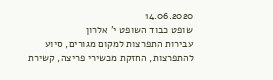14.06.2020
שופט כבוד השופט י' אלרון
עבירות התפרצות למקום מגורים, סיוע להתפרצות, החזקת מכשירי פריצה, קשירת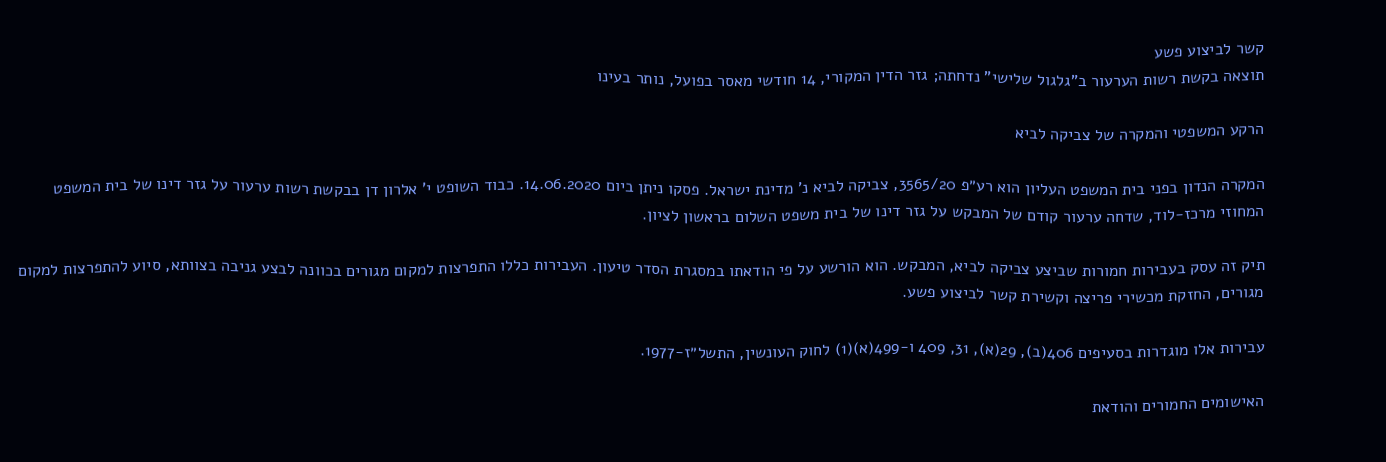קשר לביצוע פשע
תוצאה בקשת רשות הערעור ב"גלגול שלישי" נדחתה; גזר הדין המקורי, 14 חודשי מאסר בפועל, נותר בעינו

הרקע המשפטי והמקרה של צביקה לביא

המקרה הנדון בפני בית המשפט העליון הוא רע״פ 3565/20, צביקה לביא נ' מדינת ישראל. פסקו ניתן ביום 14.06.2020. כבוד השופט י' אלרון דן בבקשת רשות ערעור על גזר דינו של בית המשפט המחוזי מרכז-לוד, שדחה ערעור קודם של המבקש על גזר דינו של בית משפט השלום בראשון לציון.

תיק זה עסק בעבירות חמורות שביצע צביקה לביא, המבקש. הוא הורשע על פי הודאתו במסגרת הסדר טיעון. העבירות כללו התפרצות למקום מגורים בכוונה לבצע גניבה בצוותא, סיוע להתפרצות למקום מגורים, החזקת מכשירי פריצה וקשירת קשר לביצוע פשע.

עבירות אלו מוגדרות בסעיפים 406(ב), 29(א), 31, 409 ו-499(א)(1) לחוק העונשין, התשל״ז-1977.

האישומים החמורים והודאת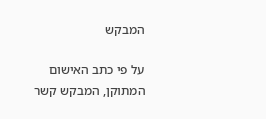המבקש

על פי כתב האישום המתוקן, המבקש קשר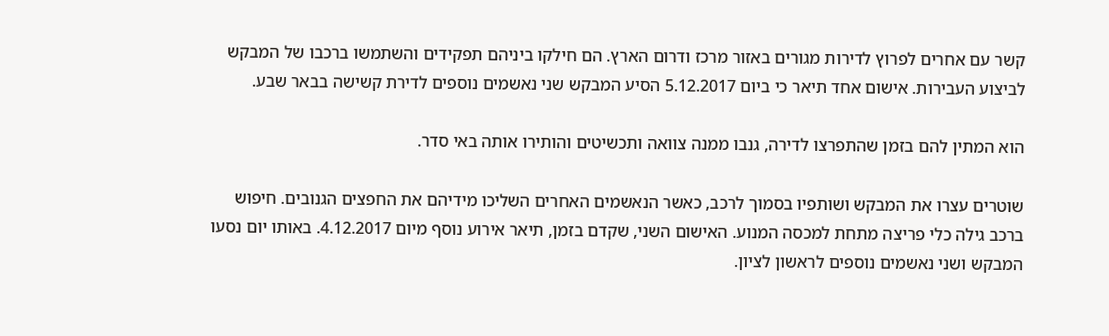קשר עם אחרים לפרוץ לדירות מגורים באזור מרכז ודרום הארץ. הם חילקו ביניהם תפקידים והשתמשו ברכבו של המבקש לביצוע העבירות. אישום אחד תיאר כי ביום 5.12.2017 הסיע המבקש שני נאשמים נוספים לדירת קשישה בבאר שבע.

הוא המתין להם בזמן שהתפרצו לדירה, גנבו ממנה צוואה ותכשיטים והותירו אותה באי סדר.

שוטרים עצרו את המבקש ושותפיו בסמוך לרכב, כאשר הנאשמים האחרים השליכו מידיהם את החפצים הגנובים. חיפוש ברכב גילה כלי פריצה מתחת למכסה המנוע. האישום השני, שקדם בזמן, תיאר אירוע נוסף מיום 4.12.2017. באותו יום נסעו המבקש ושני נאשמים נוספים לראשון לציון.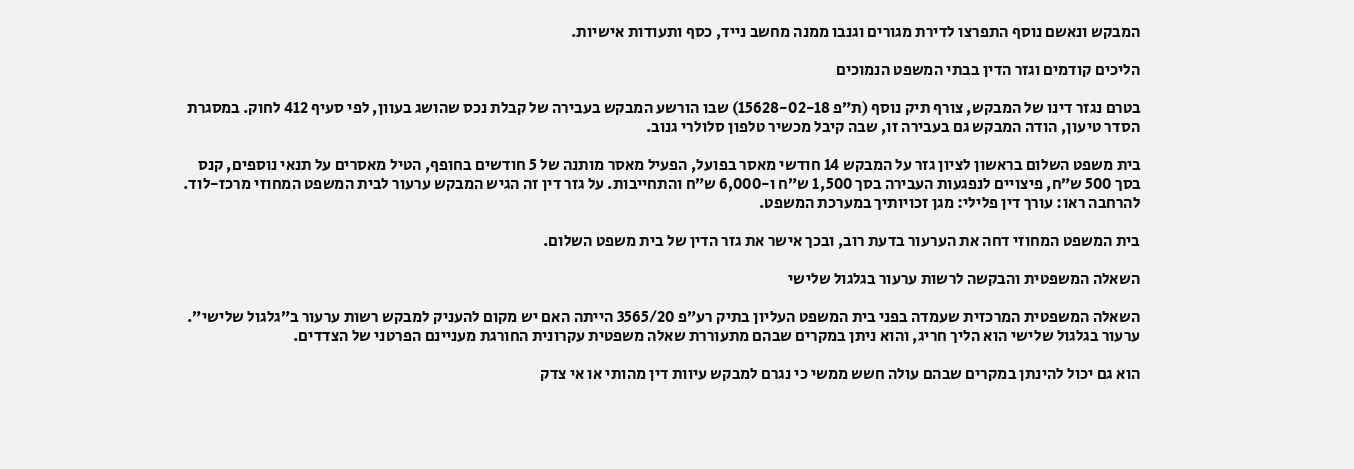המבקש ונאשם נוסף התפרצו לדירת מגורים וגנבו ממנה מחשב נייד, כסף ותעודות אישיות.

הליכים קודמים וגזר הדין בבתי המשפט הנמוכים

בטרם נגזר דינו של המבקש, צורף תיק נוסף (ת״פ 15628-02-18) שבו הורשע המבקש בעבירה של קבלת נכס שהושג בעוון, לפי סעיף 412 לחוק. במסגרת הסדר טיעון, הודה המבקש גם בעבירה זו, שבה קיבל מכשיר טלפון סלולרי גנוב.

בית משפט השלום בראשון לציון גזר על המבקש 14 חודשי מאסר בפועל, הפעיל מאסר מותנה של 5 חודשים בחופף, הטיל מאסרים על תנאי נוספים, קנס בסך 500 ש״ח, פיצויים לנפגעות העבירה בסך 1,500 ש״ח ו-6,000 ש״ח והתחייבות. על גזר דין זה הגיש המבקש ערעור לבית המשפט המחוזי מרכז-לוד. להרחבה ראו: עורך דין פלילי: מגן זכויותיך במערכת המשפט.

בית המשפט המחוזי דחה את הערעור בדעת רוב, ובכך אישר את גזר הדין של בית משפט השלום.

השאלה המשפטית והבקשה לרשות ערעור בגלגול שלישי

השאלה המשפטית המרכזית שעמדה בפני בית המשפט העליון בתיק רע״פ 3565/20 הייתה האם יש מקום להעניק למבקש רשות ערעור ב״גלגול שלישי״. ערעור בגלגול שלישי הוא הליך חריג, והוא ניתן במקרים שבהם מתעוררת שאלה משפטית עקרונית החורגת מעניינם הפרטני של הצדדים.

הוא גם יכול להינתן במקרים שבהם עולה חשש ממשי כי נגרם למבקש עיוות דין מהותי או אי צדק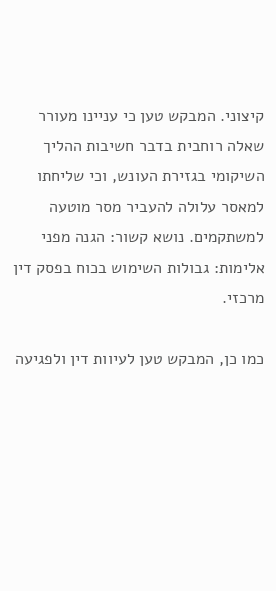קיצוני. המבקש טען כי עניינו מעורר שאלה רוחבית בדבר חשיבות ההליך השיקומי בגזירת העונש, וכי שליחתו למאסר עלולה להעביר מסר מוטעה למשתקמים. נושא קשור: הגנה מפני אלימות: גבולות השימוש בכוח בפסק דין מרכזי.

כמו כן, המבקש טען לעיוות דין ולפגיעה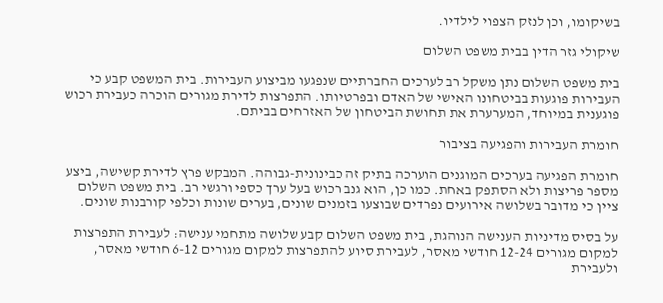בשיקומו, וכן לנזק הצפוי לילדיו.

שיקולי גזר הדין בבית משפט השלום

בית משפט השלום נתן משקל רב לערכים החברתיים שנפגעו מביצוע העבירות. בית המשפט קבע כי העבירות פוגעות בביטחונו האישי של האדם ובפרטיותו. התפרצות לדירת מגורים הוכרה כעבירת רכוש פוגענית במיוחד, המערערת את תחושת הביטחון של האזרחים בביתם.

חומרת העבירות והפגיעה בציבור

חומרת הפגיעה בערכים המוגנים הוערכה בתיק זה כבינונית-גבוהה. המבקש פרץ לדירת קשישה, ביצע מספר פריצות ולא הסתפק באחת. כמו כן, הוא גנב רכוש בעל ערך כספי ורגשי רב. בית משפט השלום ציין כי מדובר בשלושה אירועים נפרדים שבוצעו בזמנים שונים, בערים שונות וכלפי קורבנות שונים.

על בסיס מדיניות הענישה הנוהגת, בית משפט השלום קבע שלושה מתחמי ענישה: לעבירת התפרצות למקום מגורים 12-24 חודשי מאסר, לעבירת סיוע להתפרצות למקום מגורים 6-12 חודשי מאסר, ולעבירת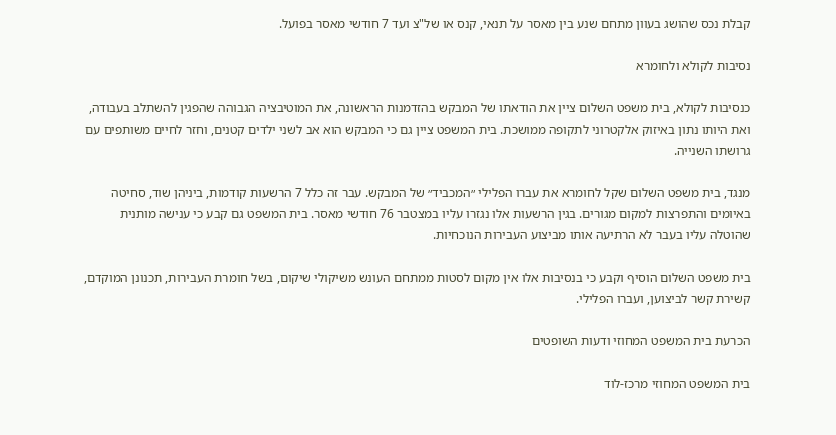קבלת נכס שהושג בעוון מתחם שנע בין מאסר על תנאי, קנס או של"צ ועד 7 חודשי מאסר בפועל.

נסיבות לקולא ולחומרא

כנסיבות לקולא, בית משפט השלום ציין את הודאתו של המבקש בהזדמנות הראשונה, את המוטיבציה הגבוהה שהפגין להשתלב בעבודה, ואת היותו נתון באיזוק אלקטרוני לתקופה ממושכת. בית המשפט ציין גם כי המבקש הוא אב לשני ילדים קטנים, וחזר לחיים משותפים עם גרושתו השנייה.

מנגד, בית משפט השלום שקל לחומרא את עברו הפלילי ״המכביד״ של המבקש. עבר זה כלל 7 הרשעות קודמות, ביניהן שוד, סחיטה באיומים והתפרצות למקום מגורים. בגין הרשעות אלו נגזרו עליו במצטבר 76 חודשי מאסר. בית המשפט גם קבע כי ענישה מותנית שהוטלה עליו בעבר לא הרתיעה אותו מביצוע העבירות הנוכחיות.

בית משפט השלום הוסיף וקבע כי בנסיבות אלו אין מקום לסטות ממתחם העונש משיקולי שיקום, בשל חומרת העבירות, תכנונן המוקדם, קשירת קשר לביצוען, ועברו הפלילי.

הכרעת בית המשפט המחוזי ודעות השופטים

בית המשפט המחוזי מרכז-לוד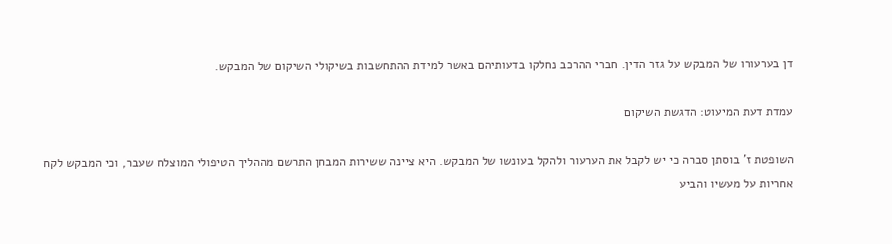דן בערעורו של המבקש על גזר הדין. חברי ההרכב נחלקו בדעותיהם באשר למידת ההתחשבות בשיקולי השיקום של המבקש.

עמדת דעת המיעוט: הדגשת השיקום

השופטת ז' בוסתן סברה כי יש לקבל את הערעור ולהקל בעונשו של המבקש. היא ציינה ששירות המבחן התרשם מההליך הטיפולי המוצלח שעבר, וכי המבקש לקח אחריות על מעשיו והביע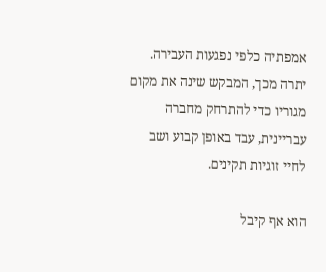אמפתיה כלפי נפגעות העבירה. יתרה מכך, המבקש שינה את מקום מגוריו כדי להתרחק מחברה עבריינית, עבד באופן קבוע ושב לחיי זוגיות תקינים.

הוא אף קיבל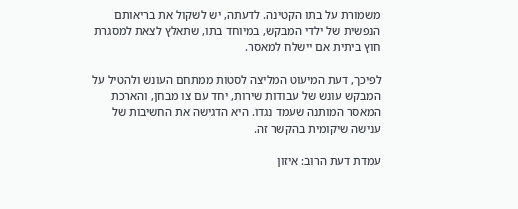משמורת על בתו הקטינה. לדעתה, יש לשקול את בריאותם הנפשית של ילדי המבקש, במיוחד בתו, שתאלץ לצאת למסגרת חוץ ביתית אם יישלח למאסר.

לפיכך, דעת המיעוט המליצה לסטות ממתחם העונש ולהטיל על המבקש עונש של עבודות שירות, יחד עם צו מבחן, והארכת המאסר המותנה שעמד נגדו. היא הדגישה את החשיבות של ענישה שיקומית בהקשר זה.

עמדת דעת הרוב: איזון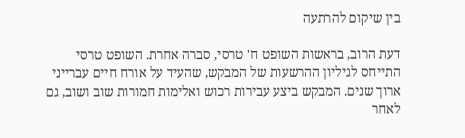בין שיקום להרתעה

דעת הרוב, בראשות השופט ח' טרסי, סברה אחרת. השופט טרסי התייחס לגיליון ההרשעות של המבקש, שהעיד על אורח חיים עברייני ארוך שנים. המבקש ביצע עבירות רכוש ואלימות חמורות שוב ושוב, גם לאחר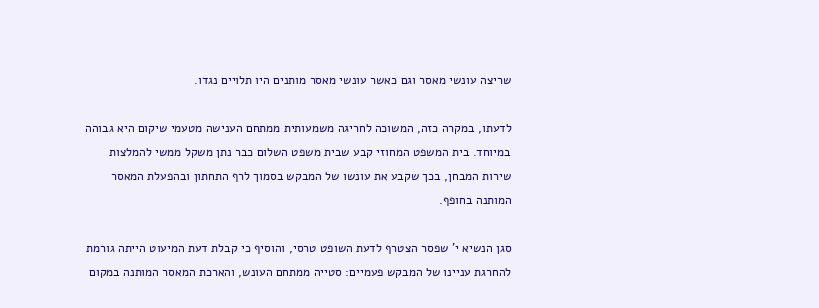שריצה עונשי מאסר וגם כאשר עונשי מאסר מותנים היו תלויים נגדו.

לדעתו, במקרה כזה, המשוכה לחריגה משמעותית ממתחם הענישה מטעמי שיקום היא גבוהה במיוחד. בית המשפט המחוזי קבע שבית משפט השלום כבר נתן משקל ממשי להמלצות שירות המבחן, בכך שקבע את עונשו של המבקש בסמוך לרף התחתון ובהפעלת המאסר המותנה בחופף.

סגן הנשיא י' שפסר הצטרף לדעת השופט טרסי, והוסיף כי קבלת דעת המיעוט הייתה גורמת להחרגת עניינו של המבקש פעמיים: סטייה ממתחם העונש, והארכת המאסר המותנה במקום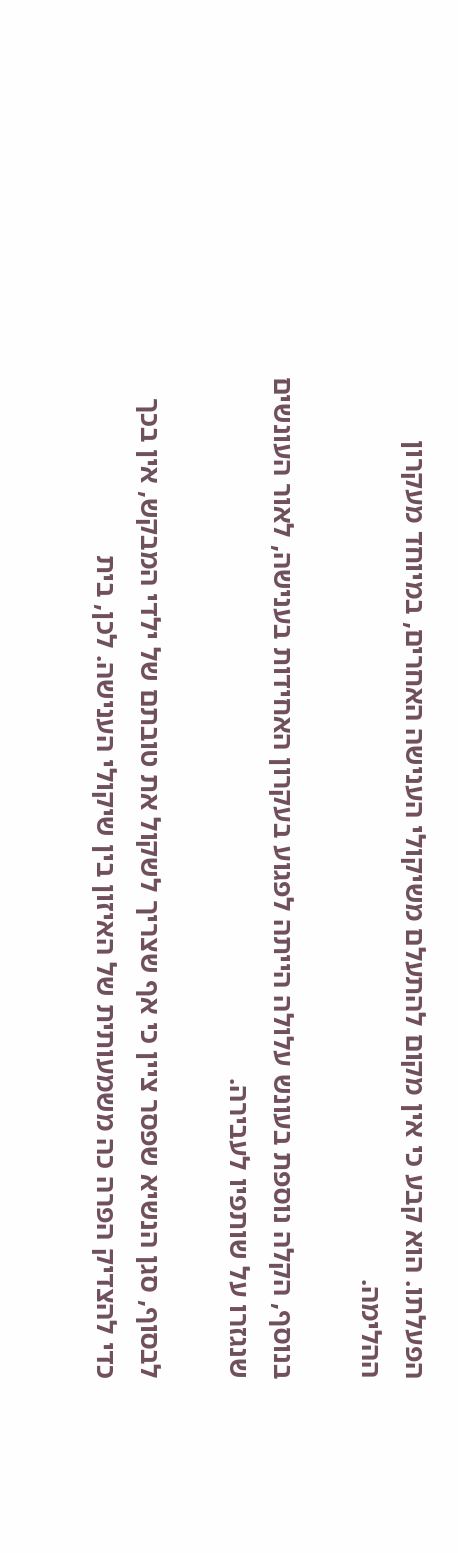הפעלתו. הוא קבע כי אין מקום להתעלם משיקולי הענישה האחרים, במיוחד מעקרון ההלימה.

בנוסף, הקלה נוספת בעונש עלולה הייתה לפגוע בעקרון האחידות בענישה, לאור העונשים שנגזרו על שותפיו לעבירה.

לבסוף, סגן הנשיא שפסר ציין כי אף שצריך לשקול את טובתם של ילדי המבקש, אין בכך כדי להצדיק הפרה כה משמעותית של האיזון בין שיקולי הענישה. לכן, בית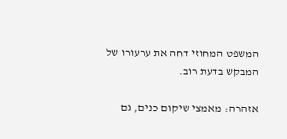המשפט המחוזי דחה את ערעורו של המבקש בדעת רוב.

אזהרה: מאמצי שיקום כנים, גם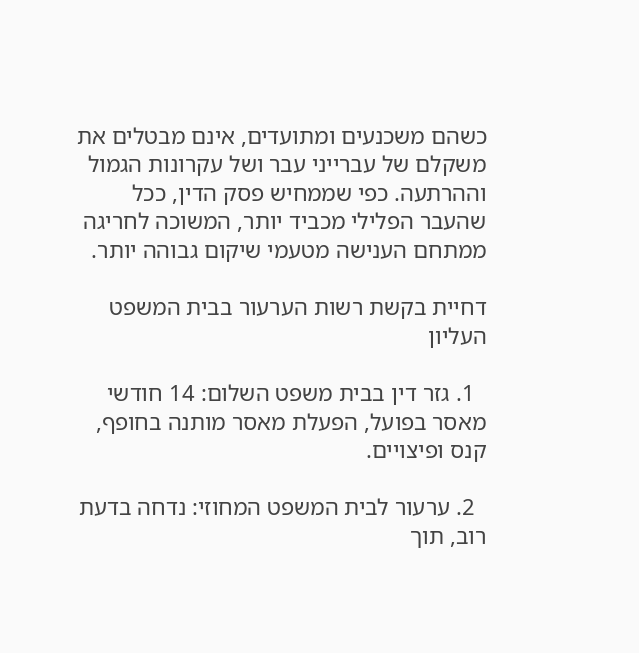כשהם משכנעים ומתועדים, אינם מבטלים את משקלם של עברייני עבר ושל עקרונות הגמול וההרתעה. כפי שממחיש פסק הדין, ככל שהעבר הפלילי מכביד יותר, המשוכה לחריגה ממתחם הענישה מטעמי שיקום גבוהה יותר.

דחיית בקשת רשות הערעור בבית המשפט העליון

  1. גזר דין בבית משפט השלום: 14 חודשי מאסר בפועל, הפעלת מאסר מותנה בחופף, קנס ופיצויים.

  2. ערעור לבית המשפט המחוזי: נדחה בדעת רוב, תוך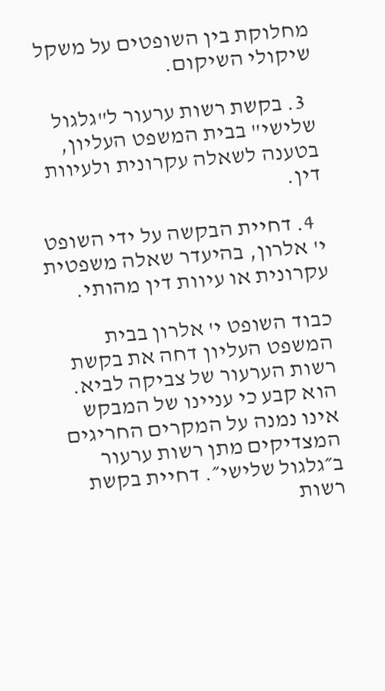מחלוקת בין השופטים על משקל שיקולי השיקום.

  3. בקשת רשות ערעור ל"גלגול שלישי" בבית המשפט העליון, בטענה לשאלה עקרונית ולעיוות דין.

  4. דחיית הבקשה על ידי השופט י' אלרון, בהיעדר שאלה משפטית עקרונית או עיוות דין מהותי.

כבוד השופט י' אלרון בבית המשפט העליון דחה את בקשת רשות הערעור של צביקה לביא. הוא קבע כי עניינו של המבקש אינו נמנה על המקרים החריגים המצדיקים מתן רשות ערעור ב״גלגול שלישי״. דחיית בקשת רשות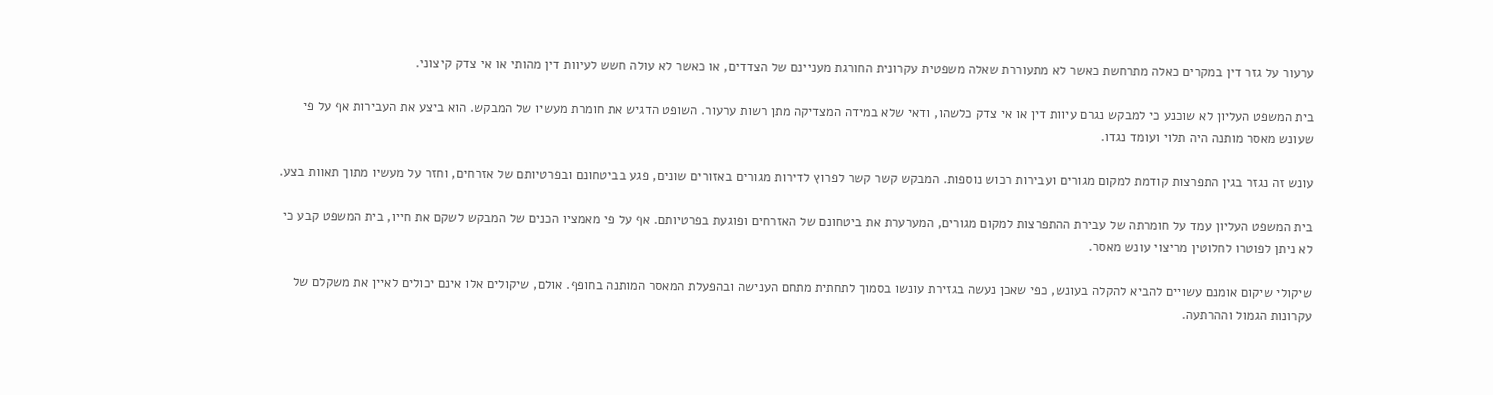ערעור על גזר דין במקרים כאלה מתרחשת כאשר לא מתעוררת שאלה משפטית עקרונית החורגת מעניינם של הצדדים, או כאשר לא עולה חשש לעיוות דין מהותי או אי צדק קיצוני.

בית המשפט העליון לא שוכנע כי למבקש נגרם עיוות דין או אי צדק כלשהו, ודאי שלא במידה המצדיקה מתן רשות ערעור. השופט הדגיש את חומרת מעשיו של המבקש. הוא ביצע את העבירות אף על פי שעונש מאסר מותנה היה תלוי ועומד נגדו.

עונש זה נגזר בגין התפרצות קודמת למקום מגורים ועבירות רכוש נוספות. המבקש קשר קשר לפרוץ לדירות מגורים באזורים שונים, פגע בביטחונם ובפרטיותם של אזרחים, וחזר על מעשיו מתוך תאוות בצע.

בית המשפט העליון עמד על חומרתה של עבירת ההתפרצות למקום מגורים, המערערת את ביטחונם של האזרחים ופוגעת בפרטיותם. אף על פי מאמציו הכנים של המבקש לשקם את חייו, בית המשפט קבע כי לא ניתן לפוטרו לחלוטין מריצוי עונש מאסר.

שיקולי שיקום אומנם עשויים להביא להקלה בעונש, כפי שאכן נעשה בגזירת עונשו בסמוך לתחתית מתחם הענישה ובהפעלת המאסר המותנה בחופף. אולם, שיקולים אלו אינם יכולים לאיין את משקלם של עקרונות הגמול וההרתעה.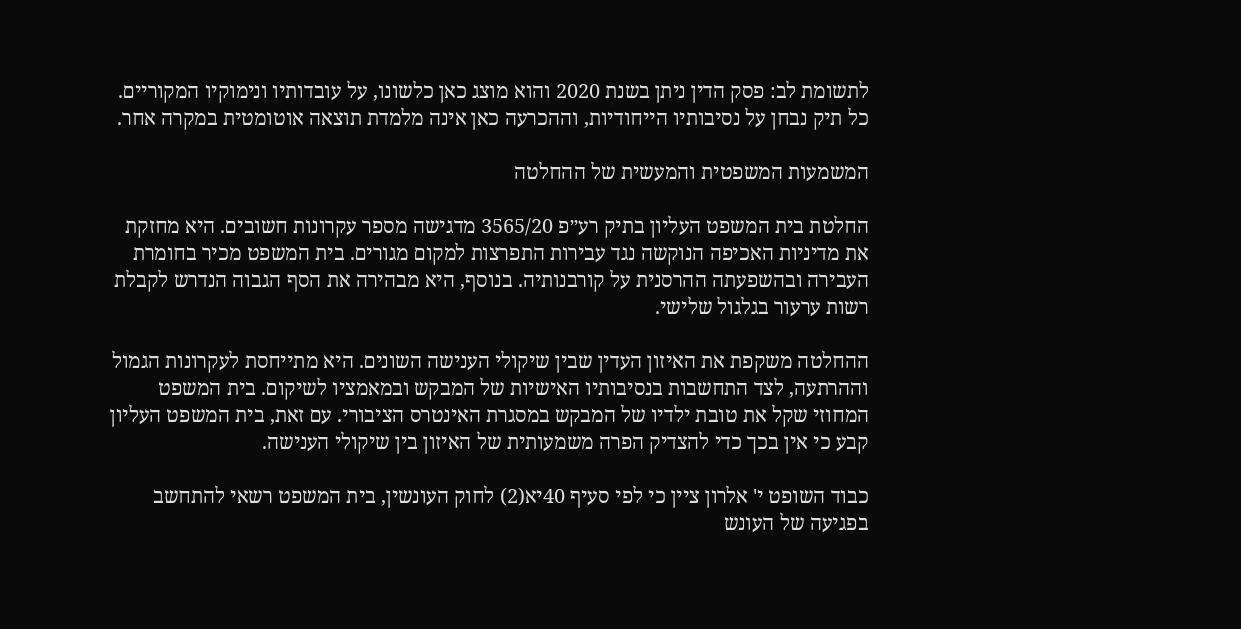לתשומת לב: פסק הדין ניתן בשנת 2020 והוא מוצג כאן כלשונו, על עובדותיו ונימוקיו המקוריים. כל תיק נבחן על נסיבותיו הייחודיות, וההכרעה כאן אינה מלמדת תוצאה אוטומטית במקרה אחר.

המשמעות המשפטית והמעשית של ההחלטה

החלטת בית המשפט העליון בתיק רע״פ 3565/20 מדגישה מספר עקרונות חשובים. היא מחזקת את מדיניות האכיפה הנוקשה נגד עבירות התפרצות למקום מגורים. בית המשפט מכיר בחומרת העבירה ובהשפעתה ההרסנית על קורבנותיה. בנוסף, היא מבהירה את הסף הגבוה הנדרש לקבלת רשות ערעור בגלגול שלישי.

ההחלטה משקפת את האיזון העדין שבין שיקולי הענישה השונים. היא מתייחסת לעקרונות הגמול וההרתעה, לצד התחשבות בנסיבותיו האישיות של המבקש ובמאמציו לשיקום. בית המשפט המחוזי שקל את טובת ילדיו של המבקש במסגרת האינטרס הציבורי. עם זאת, בית המשפט העליון קבע כי אין בכך כדי להצדיק הפרה משמעותית של האיזון בין שיקולי הענישה.

כבוד השופט י' אלרון ציין כי לפי סעיף 40יא(2) לחוק העונשין, בית המשפט רשאי להתחשב בפגיעה של העונש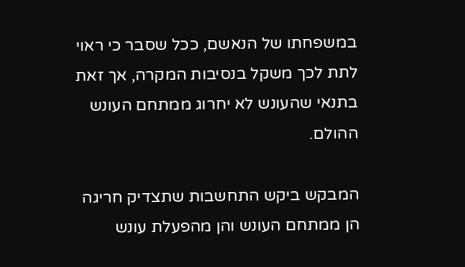במשפחתו של הנאשם, ככל שסבר כי ראוי לתת לכך משקל בנסיבות המקרה, אך זאת בתנאי שהעונש לא יחרוג ממתחם העונש ההולם.

המבקש ביקש התחשבות שתצדיק חריגה הן ממתחם העונש והן מהפעלת עונש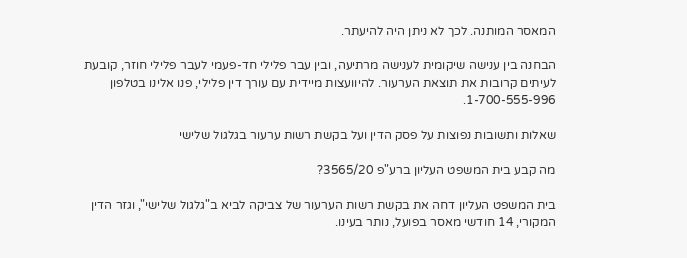המאסר המותנה. לכך לא ניתן היה להיעתר.

הבחנה בין ענישה שיקומית לענישה מרתיעה, ובין עבר פלילי חד-פעמי לעבר פלילי חוזר, קובעת לעיתים קרובות את תוצאת הערעור. להיוועצות מיידית עם עורך דין פלילי, פנו אלינו בטלפון 1-700-555-996.

שאלות ותשובות נפוצות על פסק הדין ועל בקשת רשות ערעור בגלגול שלישי

מה קבע בית המשפט העליון ברע"פ 3565/20?

בית המשפט העליון דחה את בקשת רשות הערעור של צביקה לביא ב"גלגול שלישי", וגזר הדין המקורי, 14 חודשי מאסר בפועל, נותר בעינו.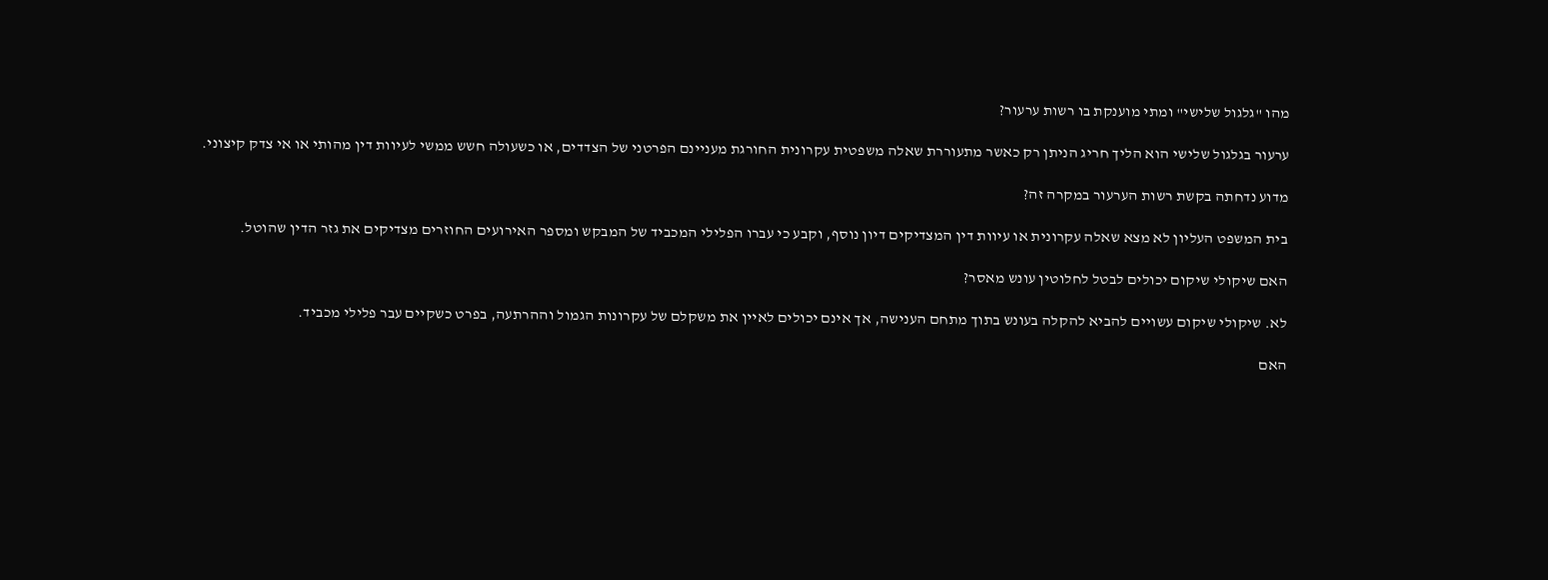מהו "גלגול שלישי" ומתי מוענקת בו רשות ערעור?

ערעור בגלגול שלישי הוא הליך חריג הניתן רק כאשר מתעוררת שאלה משפטית עקרונית החורגת מעניינם הפרטני של הצדדים, או כשעולה חשש ממשי לעיוות דין מהותי או אי צדק קיצוני.

מדוע נדחתה בקשת רשות הערעור במקרה זה?

בית המשפט העליון לא מצא שאלה עקרונית או עיוות דין המצדיקים דיון נוסף, וקבע כי עברו הפלילי המכביד של המבקש ומספר האירועים החוזרים מצדיקים את גזר הדין שהוטל.

האם שיקולי שיקום יכולים לבטל לחלוטין עונש מאסר?

לא. שיקולי שיקום עשויים להביא להקלה בעונש בתוך מתחם הענישה, אך אינם יכולים לאיין את משקלם של עקרונות הגמול וההרתעה, בפרט כשקיים עבר פלילי מכביד.

האם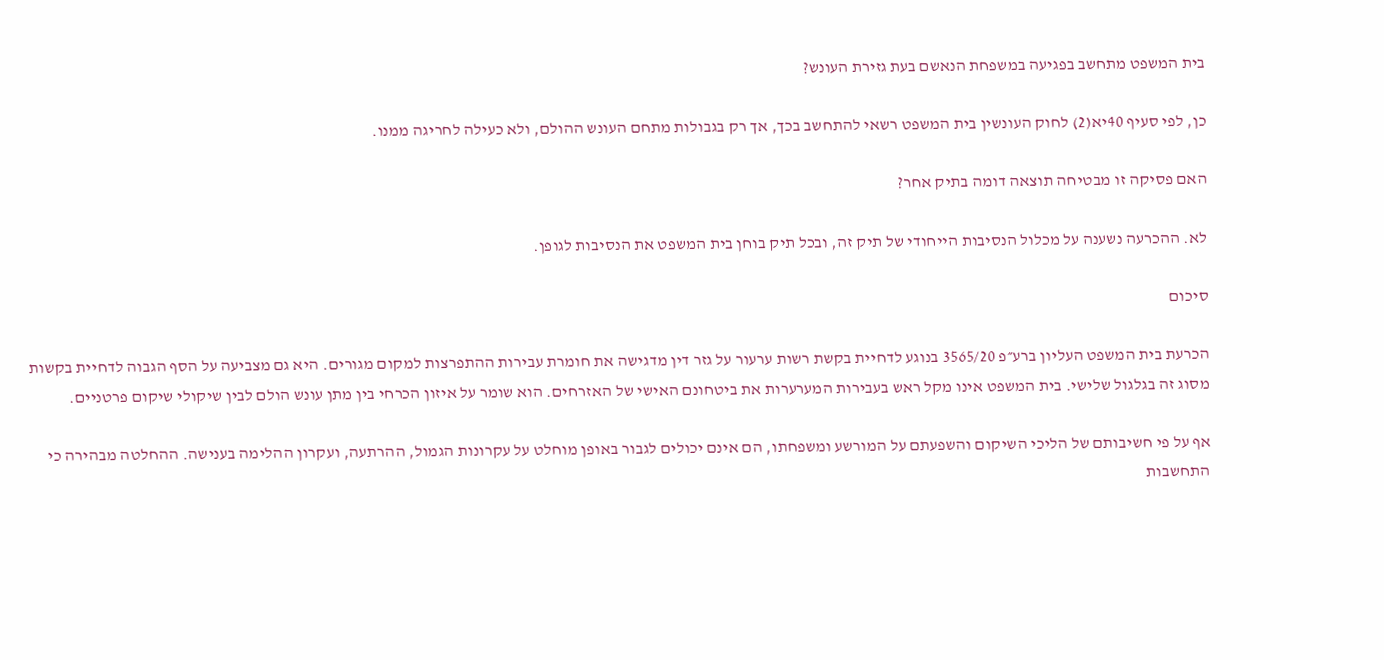בית המשפט מתחשב בפגיעה במשפחת הנאשם בעת גזירת העונש?

כן, לפי סעיף 40יא(2) לחוק העונשין בית המשפט רשאי להתחשב בכך, אך רק בגבולות מתחם העונש ההולם, ולא כעילה לחריגה ממנו.

האם פסיקה זו מבטיחה תוצאה דומה בתיק אחר?

לא. ההכרעה נשענה על מכלול הנסיבות הייחודי של תיק זה, ובכל תיק בוחן בית המשפט את הנסיבות לגופן.

סיכום

הכרעת בית המשפט העליון ברע״פ 3565/20 בנוגע לדחיית בקשת רשות ערעור על גזר דין מדגישה את חומרת עבירות ההתפרצות למקום מגורים. היא גם מצביעה על הסף הגבוה לדחיית בקשות מסוג זה בגלגול שלישי. בית המשפט אינו מקל ראש בעבירות המערערות את ביטחונם האישי של האזרחים. הוא שומר על איזון הכרחי בין מתן עונש הולם לבין שיקולי שיקום פרטניים.

אף על פי חשיבותם של הליכי השיקום והשפעתם על המורשע ומשפחתו, הם אינם יכולים לגבור באופן מוחלט על עקרונות הגמול, ההרתעה, ועקרון ההלימה בענישה. ההחלטה מבהירה כי התחשבות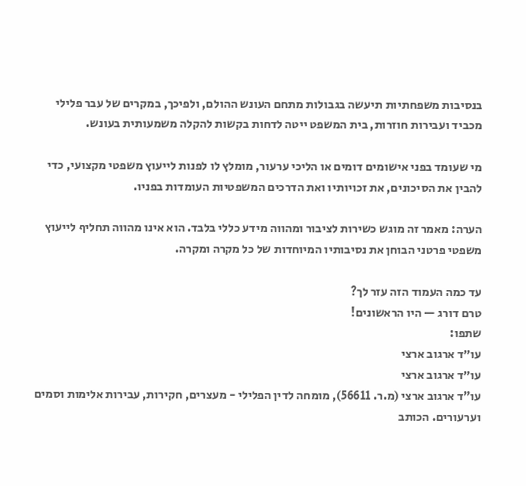בנסיבות משפחתיות תיעשה בגבולות מתחם העונש ההולם, ולפיכך, במקרים של עבר פלילי מכביד ועבירות חוזרות, בית המשפט ייטה לדחות בקשות להקלה משמעותית בעונש.

מי שעומד בפני אישומים דומים או הליכי ערעור, מומלץ לו לפנות לייעוץ משפטי מקצועי, כדי להבין את הסיכונים, את זכויותיו ואת הדרכים המשפטיות העומדות בפניו.

הערה: מאמר זה מוגש כשירות לציבור ומהווה מידע כללי בלבד. הוא אינו מהווה תחליף לייעוץ משפטי פרטני הבוחן את נסיבותיו המיוחדות של כל מקרה ומקרה.

עד כמה העמוד הזה עזר לך?
טרם דורג — היו הראשונים!
שתפו:
עו״ד ארגוב ארצי
עו״ד ארגוב ארצי
עו"ד ארגוב ארצי (מ.ר. 56611), מומחה לדין הפלילי - מעצרים, חקירות, עבירות אלימות וסמים וערעורים. הכותב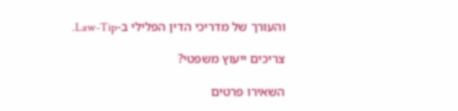והעורך של מדריכי הדין הפלילי ב-Law-Tip.

צריכים ייעוץ משפטי?

השאירו פרטים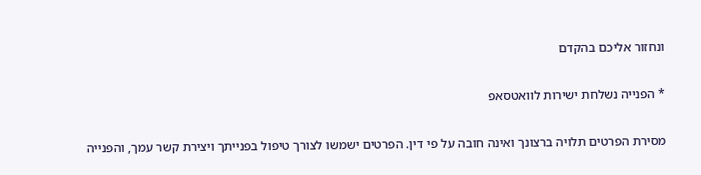ונחזור אליכם בהקדם

* הפנייה נשלחת ישירות לוואטסאפ

מסירת הפרטים תלויה ברצונך ואינה חובה על פי דין. הפרטים ישמשו לצורך טיפול בפנייתך ויצירת קשר עמך, והפנייה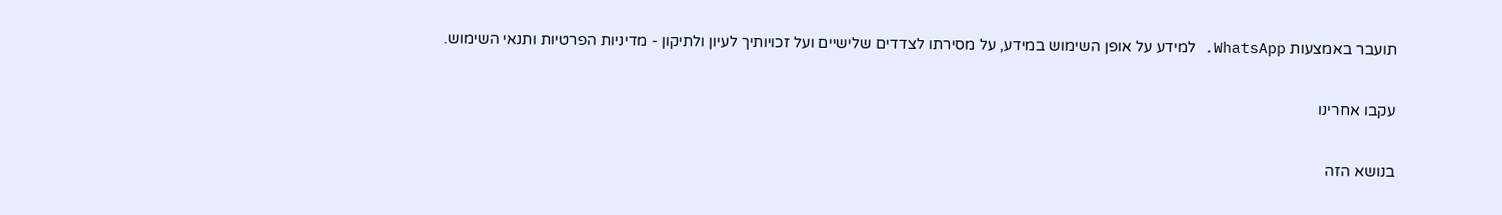תועבר באמצעות WhatsApp. למידע על אופן השימוש במידע, על מסירתו לצדדים שלישיים ועל זכויותיך לעיון ולתיקון - מדיניות הפרטיות ותנאי השימוש.

עקבו אחרינו

בנושא הזה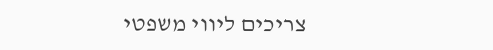צריכים ליווי משפטי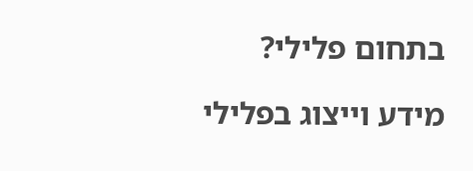בתחום פלילי?

מידע וייצוג בפלילי